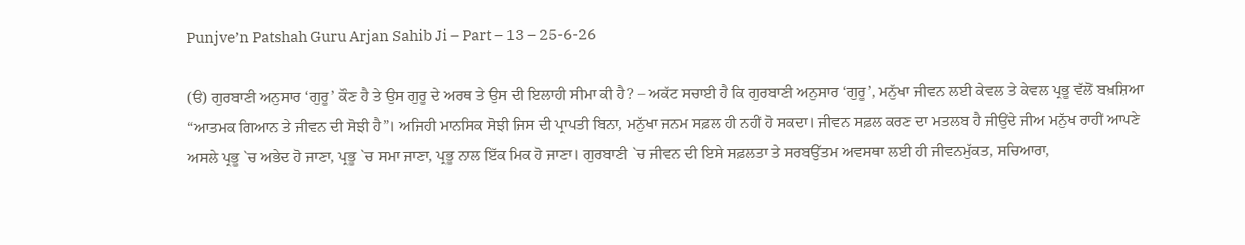Punjve’n Patshah Guru Arjan Sahib Ji – Part – 13 – 25-6-26

(ੳ) ਗੁਰਬਾਣੀ ਅਨੁਸਾਰ ‘ਗੁਰੂ’ ਕੌਣ ਹੈ ਤੇ ਉਸ ਗੁਰੂ ਦੇ ਅਰਥ ਤੇ ਉਸ ਦੀ ਇਲਾਹੀ ਸੀਮਾ ਕੀ ਹੈ? – ਅਕੱਟ ਸਚਾਈ ਹੈ ਕਿ ਗੁਰਬਾਣੀ ਅਨੁਸਾਰ ‘ਗੁਰੂ’, ਮਨੁੱਖਾ ਜੀਵਨ ਲਈ ਕੇਵਲ ਤੇ ਕੇਵਲ ਪ੍ਰਭੂ ਵੱਲੋਂ ਬਖ਼ਸ਼ਿਆ “ਆਤਮਕ ਗਿਆਨ ਤੇ ਜੀਵਨ ਦੀ ਸੋਝੀ ਹੈ”। ਅਜਿਹੀ ਮਾਨਸਿਕ ਸੋਝੀ ਜਿਸ ਦੀ ਪ੍ਰਾਪਤੀ ਬਿਨਾ, ਮਨੁੱਖਾ ਜਨਮ ਸਫ਼ਲ ਹੀ ਨਹੀਂ ਹੋ ਸਕਦਾ। ਜੀਵਨ ਸਫ਼ਲ ਕਰਣ ਦਾ ਮਤਲਬ ਹੈ ਜੀਉਂਦੇ ਜੀਅ ਮਨੁੱਖ ਰਾਹੀਂ ਆਪਣੇ ਅਸਲੇ ਪ੍ਰਭੂ `ਚ ਅਭੇਦ ਹੋ ਜਾਣਾ, ਪ੍ਰਭੂ `ਚ ਸਮਾ ਜਾਣਾ, ਪ੍ਰਭੂ ਨਾਲ ਇੱਕ ਮਿਕ ਹੋ ਜਾਣਾ। ਗੁਰਬਾਣੀ `ਚ ਜੀਵਨ ਦੀ ਇਸੇ ਸਫ਼ਲਤਾ ਤੇ ਸਰਬਉੱਤਮ ਅਵਸਥਾ ਲਈ ਹੀ ਜੀਵਨਮੁੱਕਤ, ਸਚਿਆਰਾ,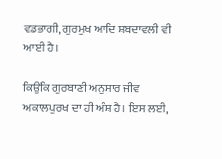ਵਡਭਾਗੀ, ਗੁਰਮੁਖ ਆਦਿ ਸ਼ਬਦਾਵਲੀ ਵੀ ਆਈ ਹੈ।

ਕਿਉਂਕਿ ਗੁਰਬਾਣੀ ਅਨੁਸਾਰ ਜੀਵ ਅਕਾਲਪੁਰਖ ਦਾ ਹੀ ਅੰਸ਼ ਹੈ। ਇਸ ਲਈ,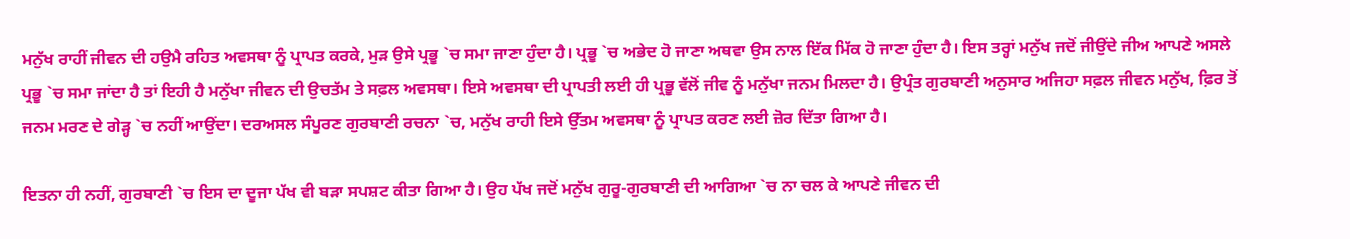ਮਨੁੱਖ ਰਾਹੀਂ ਜੀਵਨ ਦੀ ਹਉਮੈ ਰਹਿਤ ਅਵਸਥਾ ਨੂੰ ਪ੍ਰਾਪਤ ਕਰਕੇ, ਮੁੜ ਉਸੇ ਪ੍ਰਭੂ `ਚ ਸਮਾ ਜਾਣਾ ਹੁੰਦਾ ਹੈ। ਪ੍ਰਭੂ `ਚ ਅਭੇਦ ਹੋ ਜਾਣਾ ਅਥਵਾ ਉਸ ਨਾਲ ਇੱਕ ਮਿੱਕ ਹੋ ਜਾਣਾ ਹੁੰਦਾ ਹੈ। ਇਸ ਤਰ੍ਹਾਂ ਮਨੁੱਖ ਜਦੋਂ ਜੀਉਂਦੇ ਜੀਅ ਆਪਣੇ ਅਸਲੇ ਪ੍ਰਭੂ `ਚ ਸਮਾ ਜਾਂਦਾ ਹੈ ਤਾਂ ਇਹੀ ਹੈ ਮਨੁੱਖਾ ਜੀਵਨ ਦੀ ਉਚਤੱਮ ਤੇ ਸਫ਼ਲ ਅਵਸਥਾ। ਇਸੇ ਅਵਸਥਾ ਦੀ ਪ੍ਰਾਪਤੀ ਲਈ ਹੀ ਪ੍ਰਭੂ ਵੱਲੋਂ ਜੀਵ ਨੂੰ ਮਨੁੱਖਾ ਜਨਮ ਮਿਲਦਾ ਹੈ। ਉਪ੍ਰੰਤ ਗੁਰਬਾਣੀ ਅਨੁਸਾਰ ਅਜਿਹਾ ਸਫ਼ਲ ਜੀਵਨ ਮਨੁੱਖ, ਫ਼ਿਰ ਤੋਂ ਜਨਮ ਮਰਣ ਦੇ ਗੇੜ੍ਹ `ਚ ਨਹੀਂ ਆਉਂਦਾ। ਦਰਅਸਲ ਸੰਪੂਰਣ ਗੁਰਬਾਣੀ ਰਚਨਾ `ਚ, ਮਨੁੱਖ ਰਾਹੀ ਇਸੇ ਉੱਤਮ ਅਵਸਥਾ ਨੂੰ ਪ੍ਰਾਪਤ ਕਰਣ ਲਈ ਜ਼ੋਰ ਦਿੱਤਾ ਗਿਆ ਹੈ।

ਇਤਨਾ ਹੀ ਨਹੀਂ, ਗੁਰਬਾਣੀ `ਚ ਇਸ ਦਾ ਦੂਜਾ ਪੱਖ ਵੀ ਬੜਾ ਸਪਸ਼ਟ ਕੀਤਾ ਗਿਆ ਹੈ। ਉਹ ਪੱਖ ਜਦੋਂ ਮਨੁੱਖ ਗੁਰੂ-ਗੁਰਬਾਣੀ ਦੀ ਆਗਿਆ `ਚ ਨਾ ਚਲ ਕੇ ਆਪਣੇ ਜੀਵਨ ਦੀ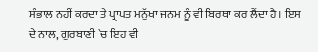ਸੰਭਾਲ ਨਹੀਂ ਕਰਦਾ ਤੇ ਪ੍ਰਾਪਤ ਮਨੁੱਖਾ ਜਨਮ ਨੂੰ ਵੀ ਬਿਰਥਾ ਕਰ ਲੈਂਦਾ ਹੈ। ਇਸ ਦੇ ਨਾਲ, ਗੁਰਬਾਣੀ `ਚ ਇਹ ਵੀ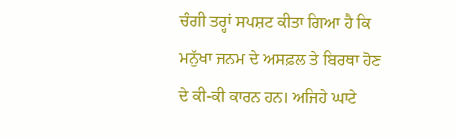ਚੰਗੀ ਤਰ੍ਹਾਂ ਸਪਸ਼ਟ ਕੀਤਾ ਗਿਆ ਹੈ ਕਿ ਮਨੁੱਖਾ ਜਨਮ ਦੇ ਅਸਫ਼ਲ ਤੇ ਬਿਰਥਾ ਹੋਣ ਦੇ ਕੀ-ਕੀ ਕਾਰਨ ਹਨ। ਅਜਿਹੇ ਘਾਟੇ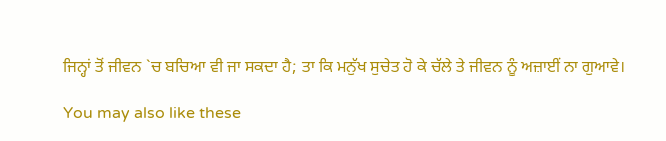ਜਿਨ੍ਹਾਂ ਤੋਂ ਜੀਵਨ `ਚ ਬਚਿਆ ਵੀ ਜਾ ਸਕਦਾ ਹੈ; ਤਾ ਕਿ ਮਨੁੱਖ ਸੁਚੇਤ ਹੋ ਕੇ ਚੱਲੇ ਤੇ ਜੀਵਨ ਨੂੰ ਅਜ਼ਾਈਂ ਨਾ ਗੁਆਵੇ।

You may also like these